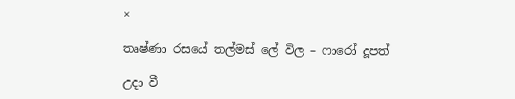×

තෘෂ්ණා රසයේ තල්මස් ලේ විල – ෆාරෝ දූපත්

උදා වී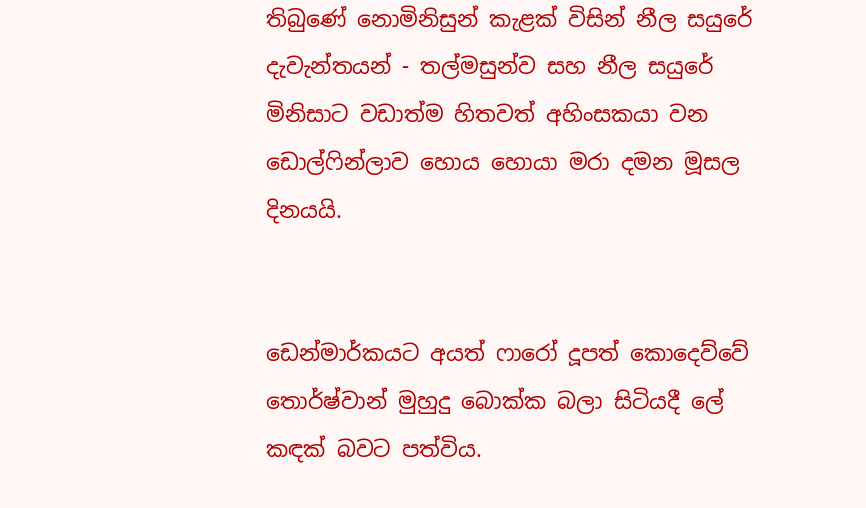තිබුණේ නොමිනිසුන් කැළක් විසින් නීල සයුරේ දැවැන්තයන් - තල්මසුන්ව සහ නීල සයුරේ මිනිසාට වඩාත්ම හිතවත් අහිංසකයා වන ඩොල්ෆින්ලාව හොය හොයා මරා දමන මූසල දිනයයි.


ඩෙන්මාර්කයට අයත් ෆාරෝ දූපත් කොදෙව්වේ තොර්ෂ්වාන් මුහුදු බොක්ක බලා සිටියදී ලේ කඳක් බවට පත්විය.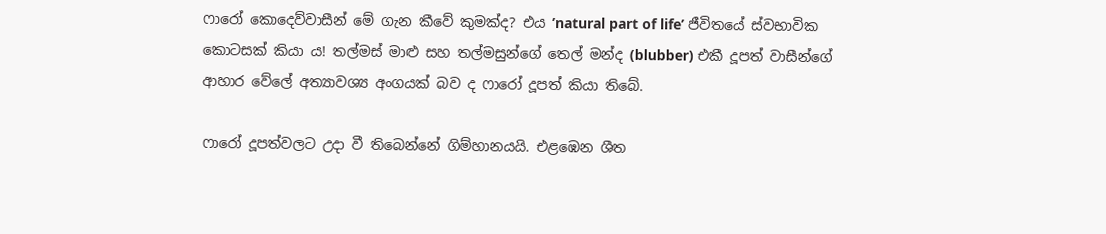ෆාරෝ කොදෙව්වාසීන් මේ ගැන කීවේ කුමක්ද? එය ’natural part of life’ ජීවිතයේ ස්වභාවික කොටසක් කියා ය! තල්මස් මාළු සහ තල්මසුන්ගේ තෙල් මන්ද (blubber) එකී දූපත් වාසීන්ගේ ආහාර වේලේ අත්‍යාවශ්‍ය අංගයක් බව ද ෆාරෝ දූපත් කියා තිබේ.

ෆාරෝ දූපත්වලට උදා වී තිබෙන්නේ ගිම්හානයයි. එළඹෙන ශීත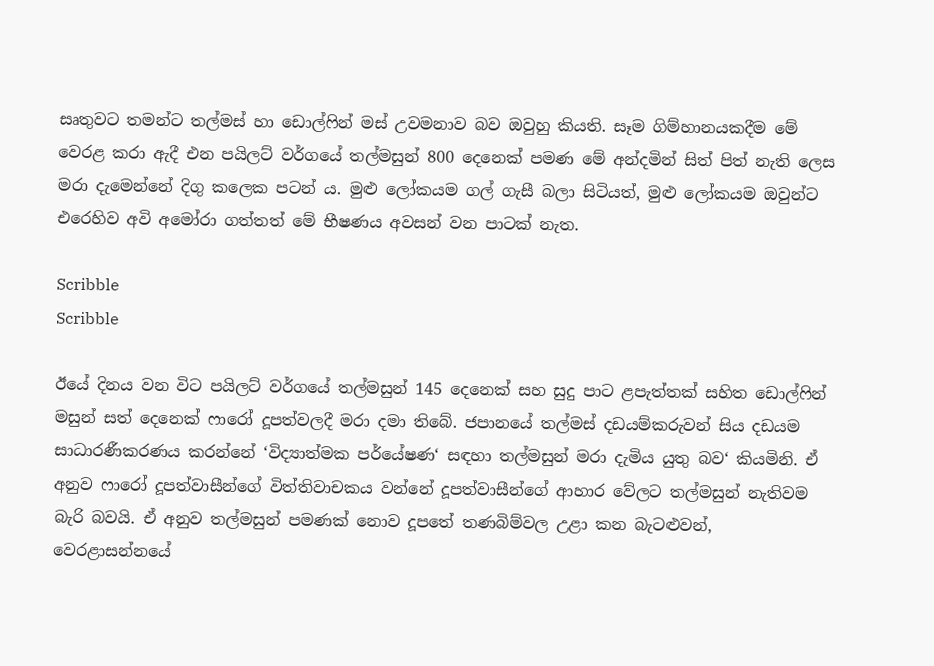සෘතුවට තමන්ට තල්මස් හා ඩොල්ෆින් මස් උවමනාව බව ඔවුහු කියති. සෑම ගිම්හානයකදීම මේ වෙරළ කරා ඇදී එන පයිලට් වර්ගයේ තල්මසුන් 800 දෙනෙක් පමණ මේ අන්දමින් සිත් පිත් නැති ලෙස මරා දැමෙන්නේ දිගු කලෙක පටන් ය. මුළු ලෝකයම ගල් ගැසී බලා සිටියත්, මුළු ලෝකයම ඔවුන්ට එරෙහිව අවි අමෝරා ගත්තත් මේ භීෂණය අවසන් වන පාටක් නැත.

Scribble
Scribble

ඊයේ දිනය වන විට පයිලට් වර්ගයේ තල්මසුන් 145 දෙනෙක් සහ සුදු පාට ළපැත්තක් සහිත ඩොල්ෆින් මසුන් සත් දෙනෙක් ෆාරෝ දූපත්වලදී මරා දමා තිබේ. ජපානයේ තල්මස් දඩයම්කරුවන් සිය දඩයම සාධාරණීකරණය කරන්නේ ‘විද්‍යාත්මක පර්යේෂණ‘ සඳහා තල්මසුන් මරා දැමිය යුතු බව‘ කියමිනි. ඒ අනුව ෆාරෝ දූපත්වාසීන්ගේ විත්තිවාචකය වන්නේ දූපත්වාසීන්ගේ ආහාර වේලට තල්මසුන් නැතිවම බැරි බවයි. ඒ අනුව තල්මසුන් පමණක් නොව දූපතේ තණබිම්වල උළා කන බැටළුවන්, වෙරළාසන්නයේ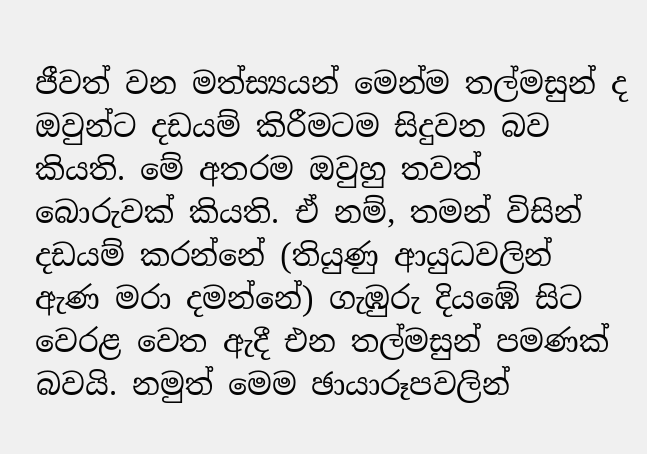ජීවත් වන මත්ස්‍යයන් මෙන්ම තල්මසුන් ද ඔවුන්ට දඩයම් කිරීමටම සිදුවන බව කියති. මේ අතරම ඔවුහු තවත් බොරුවක් කියති. ඒ නම්, තමන් විසින් දඩයම් කරන්නේ (තියුණු ආයුධවලින් ඇණ මරා දමන්නේ) ගැඹුරු දියඹේ සිට වෙරළ වෙත ඇදී එන තල්මසුන් පමණක් බවයි. නමුත් මෙම ඡායාරූපවලින්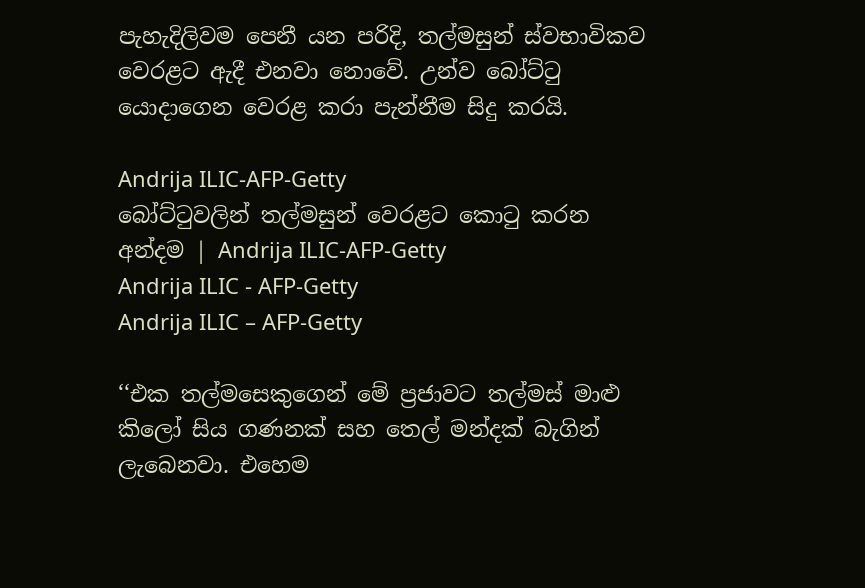පැහැදිලිවම පෙනී යන පරිදි, තල්මසුන් ස්වභාවිකව වෙරළට ඇදී එනවා නොවේ. උන්ව බෝට්ටු යොදාගෙන වෙරළ කරා පැන්නීම සිදු කරයි.

Andrija ILIC-AFP-Getty
බෝට්ටුවලින් තල්මසුන් වෙරළට කොටු කරන අන්දම | Andrija ILIC-AFP-Getty
Andrija ILIC - AFP-Getty
Andrija ILIC – AFP-Getty

‘‘එක තල්මසෙකුගෙන් මේ ප්‍රජාවට තල්මස් මාළු කිලෝ සිය ගණනක් සහ තෙල් මන්දක් බැගින් ලැබෙනවා. එහෙම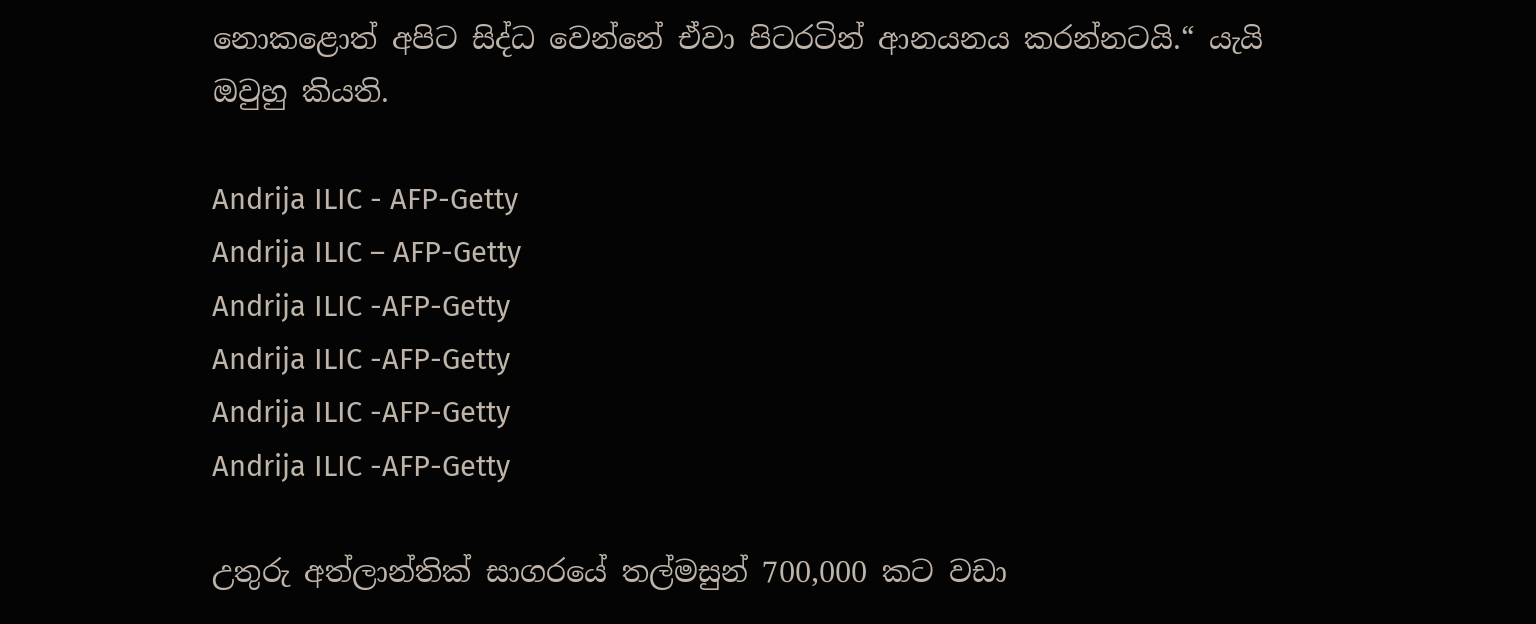නොකළොත් අපිට සිද්ධ වෙන්නේ ඒවා පිටරටින් ආනයනය කරන්නටයි.“ යැයි ඔවුහු කියති.

Andrija ILIC - AFP-Getty
Andrija ILIC – AFP-Getty
Andrija ILIC -AFP-Getty
Andrija ILIC -AFP-Getty
Andrija ILIC -AFP-Getty
Andrija ILIC -AFP-Getty

උතුරු අත්ලාන්තික් සාගරයේ තල්මසුන් 700,000 කට වඩා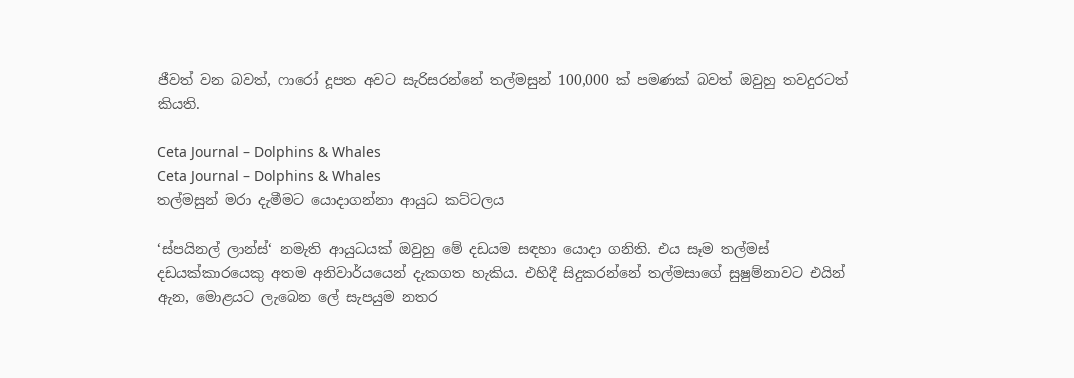ජීවත් වන බවත්, ෆාරෝ දූපත අවට සැරිසරන්නේ තල්මසුන් 100,000 ක් පමණක් බවත් ඔවුහු තවදුරටත් කියති.

Ceta Journal – Dolphins & Whales
Ceta Journal – Dolphins & Whales
තල්මසුන් මරා දැමීමට යොදාගන්නා ආයුධ කට්ටලය

‘ස්පයිනල් ලාන්ස්‘ නමැති ආයුධයක් ඔවුහු මේ දඩයම සඳහා යොදා ගනිති. එය සෑම තල්මස් දඩයක්කාරයෙකු අතම අනිවාර්යයෙන් දැකගත හැකිය. එහිදී සිදුකරන්නේ තල්මසාගේ සුෂුම්නාවට එයින් ඇන, මොළයට ලැබෙන ලේ සැපයුම නතර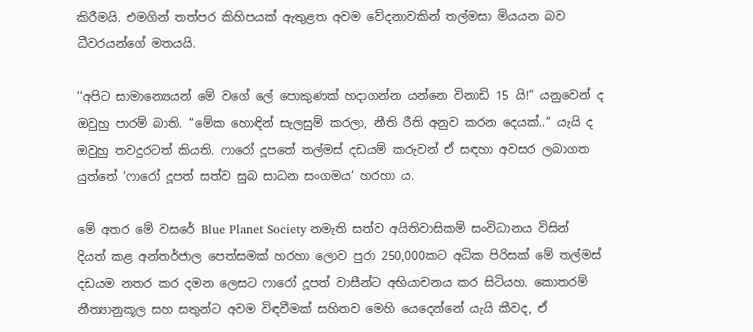කිරීමයි. එමගින් තත්පර කිහිපයක් ඇතුළත අවම වේදනාවකින් තල්මසා මියයන බව ධීවරයන්ගේ මතයයි.

‘‘අපිට සාමාන්‍යෙයන් මේ වගේ ලේ පොකුණක් හදාගන්න යන්නෙ විනාඩි 15 යි!“ යනුවෙන් ද ඔවුහු පාරම් බාති. ‘‘මේක හොඳින් සැලසුම් කරලා, නීති රීති අනුව කරන දෙයක්..‘‘ යැයි ද ඔවුහු තවදුරටත් කියති. ෆාරෝ දූපතේ තල්මස් දඩයම් කරුවන් ඒ සඳහා අවසර ලබාගත යුත්තේ ‘ෆාරෝ දූපත් සත්ව සුබ සාධන සංගමය‘ හරහා ය.

මේ අතර මේ වසරේ Blue Planet Society නමැති සත්ව අයිතිවාසිකම් සංවිධානය විසින් දියත් කළ අන්තර්ජාල පෙත්සමක් හරහා ලොව පුරා 250,000කට අධික පිරිසක් මේ තල්මස් දඩයම නතර කර දමන ලෙසට ෆාරෝ දූපත් වාසීන්ට අභියාචනය කර සිටියහ. කොතරම් නීත්‍යානුකූල සහ සතුන්ට අවම විඳවීමක් සහිතව මෙහි යෙදෙන්නේ යැයි කීවද, ඒ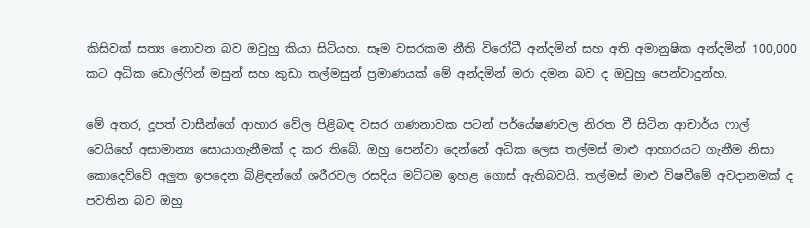කිසිවක් සත්‍ය නොවන බව ඔවුහු කියා සිටියහ. සෑම වසරකම නීති විරෝධී අන්දමින් සහ අති අමානුෂික අන්දමින් 100,000 කට අධික ඩොල්ෆින් මසුන් සහ කුඩා තල්මසුන් ප්‍රමාණයක් මේ අන්දමින් මරා දමන බව ද ඔවුහු පෙන්වාදුන්හ.

මේ අතර, දූපත් වාසීන්ගේ ආහාර වේල පිළිබඳ වසර ගණනාවක පටන් පර්යේෂණවල නිරත වී සිටින ආචාර්ය ෆාල් වෙයිහේ අසාමාන්‍ය සොයාගැනීමක් ද කර තිබේ. ඔහු පෙන්වා දෙන්නේ අධික ලෙස තල්මස් මාළු ආහාරයට ගැනීම නිසා කොදෙව්වේ අලුත ඉපදෙන බිළිඳන්ගේ ශරීරවල රසදිය මට්ටම ඉහළ ගොස් ඇතිබවයි. තල්මස් මාළු විෂවීමේ අවදානමක් ද පවතින බව ඔහු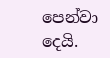පෙන්වා දෙයි.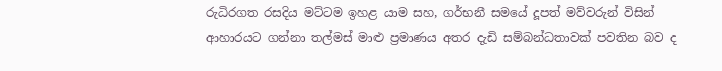රුධිරගත රසදිය මට්ටම ඉහළ යාම සහ, ගර්භනී සමයේ දූපත් මව්වරුන් විසින් ආහාරයට ගන්නා තල්මස් මාළු ප්‍රමාණය අතර දැඩි සම්බන්ධතාවක් පවතින බව ද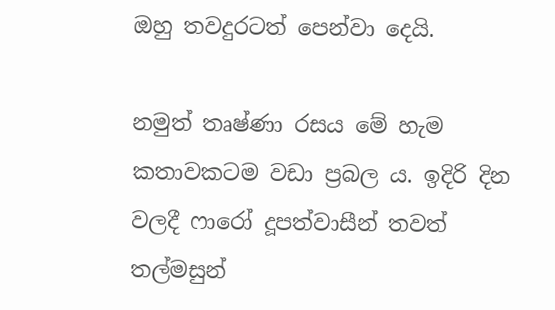ඔහු තවදුරටත් පෙන්වා දෙයි.

නමුත් තෘෂ්ණා රසය මේ හැම කතාවකටම වඩා ප්‍රබල ය. ඉදිරි දින වලදී ෆාරෝ දූපත්වාසීන් තවත් තල්මසුන්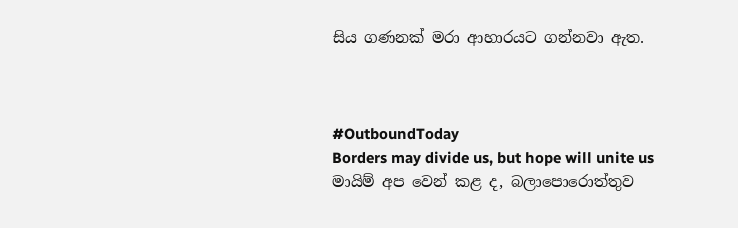සිය ගණනක් මරා ආහාරයට ගන්නවා ඇත.



#OutboundToday
Borders may divide us, but hope will unite us
මායිම් අප වෙන් කළ ද, බලාපොරොත්තුව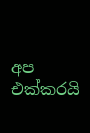අප එක්කරයි